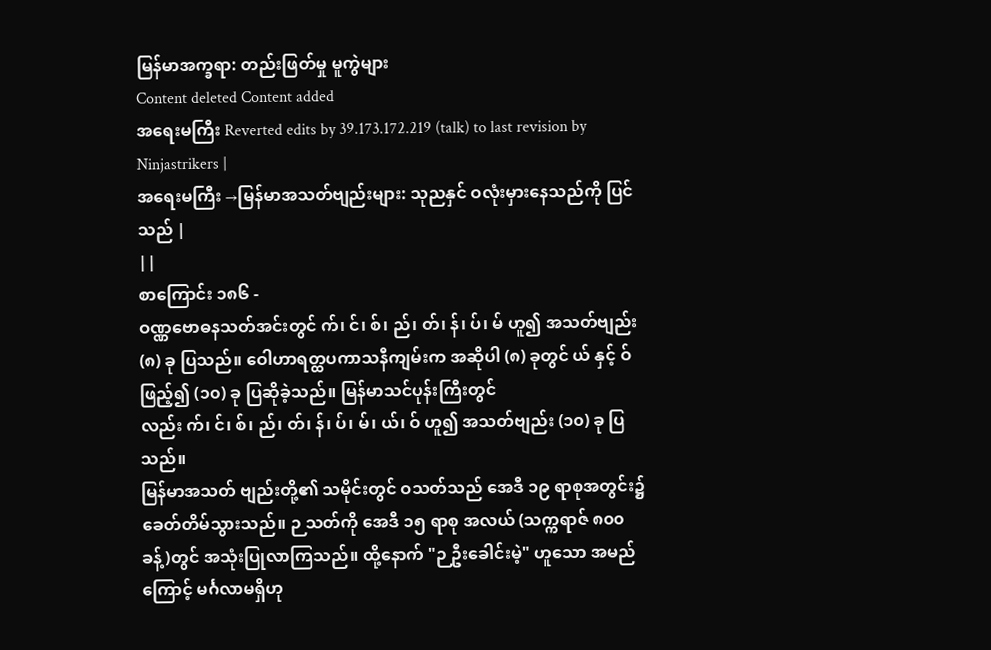မြန်မာအက္ခရာ: တည်းဖြတ်မှု မူကွဲများ
Content deleted Content added
အရေးမကြီး Reverted edits by 39.173.172.219 (talk) to last revision by Ninjastrikers |
အရေးမကြီး →မြန်မာအသတ်ဗျည်းများ: သုညနှင် ဝလုံးမှားနေသည်ကို ပြင်သည် |
||
စာကြောင်း ၁၈၆ -
ဝဏ္ဏဗောဓနသတ်အင်းတွင် က်၊ င်၊ စ်၊ ည်၊ တ်၊ န်၊ ပ်၊ မ် ဟူ၍ အသတ်ဗျည်း (၈) ခု ပြသည်။ ဝေါဟာရတ္ထပကာသနီကျမ်းက အဆိုပါ (၈) ခုတွင် ယ် နှင့် ဝ် ဖြည့်၍ (၁၀) ခု ပြဆိုခဲ့သည်။ မြန်မာသင်ပုန်းကြီးတွင်လည်း က်၊ င်၊ စ်၊ ည်၊ တ်၊ န်၊ ပ်၊ မ်၊ ယ်၊ ဝ် ဟူ၍ အသတ်ဗျည်း (၁၀) ခု ပြသည်။
မြန်မာအသတ် ဗျည်းတို့၏ သမိုင်းတွင် ဝသတ်သည် အေဒီ ၁၉ ရာစုအတွင်း၌ ခေတ်တိမ်သွားသည်။ ဉ သတ်ကို အေဒီ ၁၅ ရာစု အလယ် (သက္ကရာဇ် ၈၀၀ ခန့်)တွင် အသုံးပြုလာကြသည်။ ထို့နောက် "ဉ ဦးခေါင်းမဲ့" ဟူသော အမည်ကြောင့် မင်္ဂလာမရှိဟု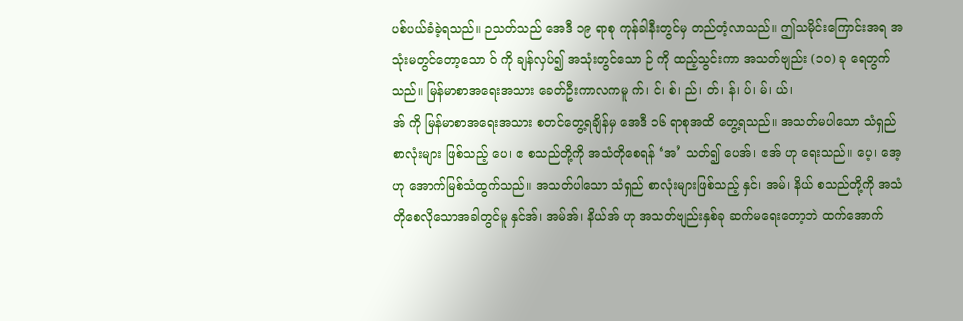ပစ်ပယ်ခံခဲ့ရသည်။ ဉသတ်သည် အေဒီ ၁၉ ရာစု ကုန်ခါနီးတွင်မှ တည်တံ့လာသည်။ ဤသမိုင်းကြောင်းအရ အသုံးမတွင်တော့သော ဝ် ကို ချန်လှပ်၍ အသုံးတွင်သော ဉ် ကို ထည့်သွင်းကာ အသတ်ဗျည်း (၁၀) ခု ရေတွက်သည်။ မြန်မာစာအရေးအသား ခေတ်ဦးကာလကမူ က်၊ င်၊ စ်၊ ည်၊ တ်၊ န်၊ ပ်၊ မ်၊ ယ်၊
အ် ကို မြန်မာစာအရေးအသား စတင်တွေ့ရချိန်မှ အေဒီ ၁၆ ရာစုအထိ တွေ့ရသည်။ အသတ်မပါသော သံရှည်စာလုံးများ ဖြစ်သည့် ပေ၊ ဧ စသည်တို့ကို အသံတိုစေရန် ‘အ’ သတ်၍ ပေအ်၊ ဧအ် ဟု ရေးသည်။ ပေ့၊ အေ့ ဟု အောက်မြစ်သံထွက်သည်။ အသတ်ပါသော သံရှည် စာလုံးများဖြစ်သည့် နှင်၊ အမ်၊ နိယ် စသည်တို့ကို အသံတိုစေလိုသောအခါတွင်မူ နှင်အ်၊ အမ်အ်၊ နိယ်အ် ဟု အသတ်ဗျည်းနှစ်ခု ဆက်မရေးတော့ဘဲ ထက်အောက်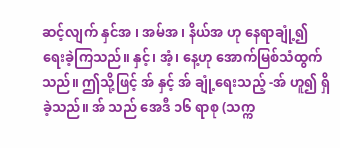ဆင့်လျက် နှင်အ ၊ အမ်အ ၊ နိယ်အ ဟု နေရာချုံ့၍ ရေးခဲ့ကြသည်။ နှင့်၊ အံ့၊ နေ့ဟု အောက်မြစ်သံထွက်သည်။ ဤသို့ဖြင့် အ် နှင့် အ် ချုံ့ရေးသည့် -အ် ဟူ၍ ရှိခဲ့သည်။ အ် သည် အေဒီ ၁၆ ရာစု (သက္က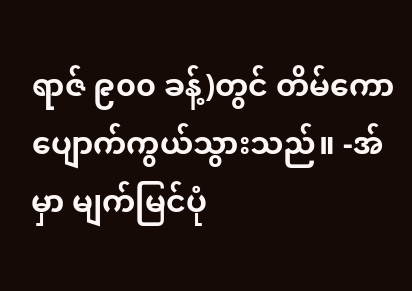ရာဇ် ၉၀၀ ခန့်)တွင် တိမ်ကောပျောက်ကွယ်သွားသည်။ -အ် မှာ မျက်မြင်ပုံ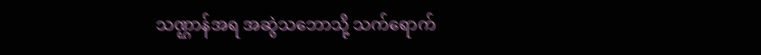သဏ္ဌာန်အရ အဆွဲသဘောသို့ သက်ရောက်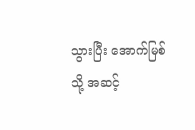သွားပြီး အောက်မြစ်သို့ အဆင့်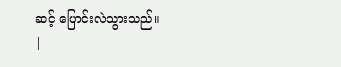ဆင့် ပြောင်းလဲသွားသည်။
|